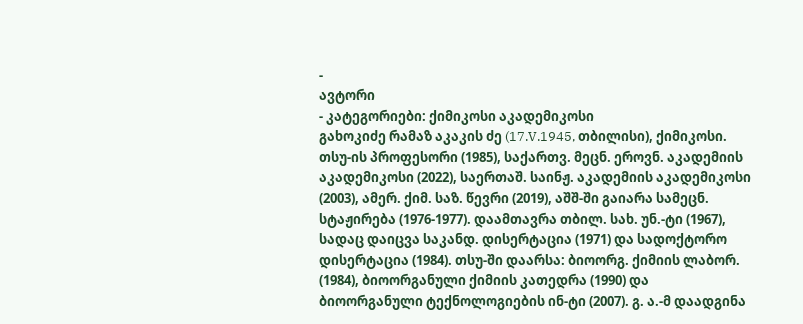-
ავტორი
- კატეგორიები: ქიმიკოსი აკადემიკოსი
გახოკიძე რამაზ აკაკის ძე (17.V.1945, თბილისი), ქიმიკოსი. თსუ-ის პროფესორი (1985), საქართვ. მეცნ. ეროვნ. აკადემიის აკადემიკოსი (2022), საერთაშ. საინჟ. აკადემიის აკადემიკოსი (2003), ამერ. ქიმ. საზ. წევრი (2019), აშშ-ში გაიარა სამეცნ. სტაჟირება (1976-1977). დაამთავრა თბილ. სახ. უნ.-ტი (1967), სადაც დაიცვა საკანდ. დისერტაცია (1971) და სადოქტორო დისერტაცია (1984). თსუ-ში დაარსა: ბიოორგ. ქიმიის ლაბორ. (1984), ბიოორგანული ქიმიის კათედრა (1990) და ბიოორგანული ტექნოლოგიების ინ-ტი (2007). გ. ა.-მ დაადგინა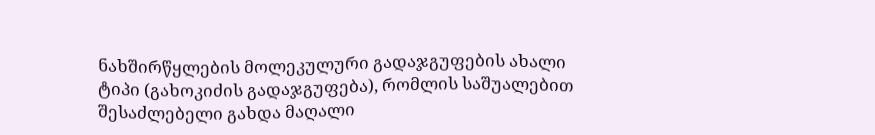ნახშირწყლების მოლეკულური გადაჯგუფების ახალი ტიპი (გახოკიძის გადაჯგუფება), რომლის საშუალებით შესაძლებელი გახდა მაღალი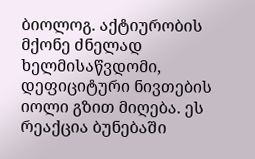ბიოლოგ. აქტიურობის მქონე ძნელად ხელმისაწვდომი, დეფიციტური ნივთების იოლი გზით მიღება. ეს რეაქცია ბუნებაში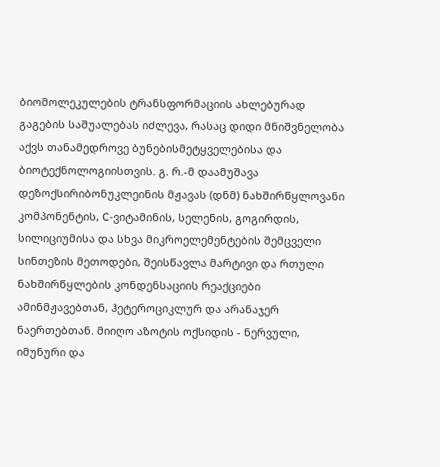ბიომოლეკულების ტრანსფორმაციის ახლებურად გაგების საშუალებას იძლევა, რასაც დიდი მნიშვნელობა აქვს თანამედროვე ბუნებისმეტყველებისა და ბიოტექნოლოგიისთვის. გ. რ.-მ დაამუშავა დეზოქსირიბონუკლეინის მჟავას (დნმ) ნახშირწყლოვანი კომპონენტის, C-ვიტამინის, სელენის, გოგირდის, სილიციუმისა და სხვა მიკროელემენტების შემცველი სინთეზის მეთოდები, შეისწავლა მარტივი და რთული ნახშირწყლების კონდენსაციის რეაქციები ამინმჟავებთან, ჰეტეროციკლურ და არანაჯერ ნაერთებთან. მიიღო აზოტის ოქსიდის - ნერვული, იმუნური და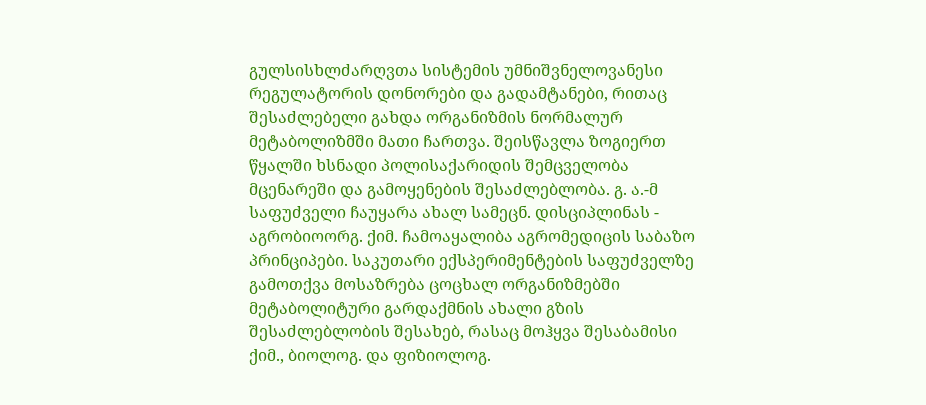გულსისხლძარღვთა სისტემის უმნიშვნელოვანესი რეგულატორის დონორები და გადამტანები, რითაც შესაძლებელი გახდა ორგანიზმის ნორმალურ მეტაბოლიზმში მათი ჩართვა. შეისწავლა ზოგიერთ წყალში ხსნადი პოლისაქარიდის შემცველობა მცენარეში და გამოყენების შესაძლებლობა. გ. ა.-მ საფუძველი ჩაუყარა ახალ სამეცნ. დისციპლინას - აგრობიოორგ. ქიმ. ჩამოაყალიბა აგრომედიცის საბაზო პრინციპები. საკუთარი ექსპერიმენტების საფუძველზე გამოთქვა მოსაზრება ცოცხალ ორგანიზმებში მეტაბოლიტური გარდაქმნის ახალი გზის შესაძლებლობის შესახებ, რასაც მოჰყვა შესაბამისი ქიმ., ბიოლოგ. და ფიზიოლოგ.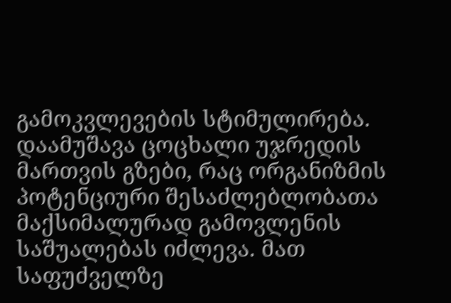გამოკვლევების სტიმულირება. დაამუშავა ცოცხალი უჯრედის მართვის გზები, რაც ორგანიზმის პოტენციური შესაძლებლობათა მაქსიმალურად გამოვლენის საშუალებას იძლევა. მათ საფუძველზე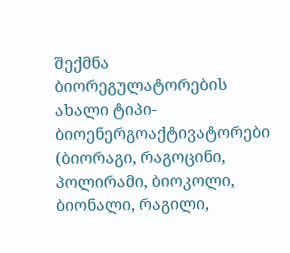შექმნა ბიორეგულატორების ახალი ტიპი-ბიოენერგოაქტივატორები (ბიორაგი, რაგოცინი, პოლირამი, ბიოკოლი, ბიონალი, რაგილი,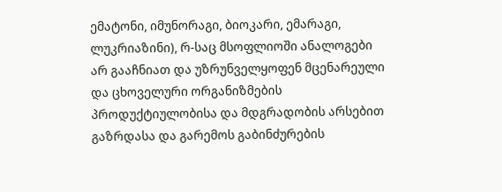ემატონი, იმუნორაგი, ბიოკარი, ემარაგი, ლუკრიაზინი), რ-საც მსოფლიოში ანალოგები არ გააჩნიათ და უზრუნველყოფენ მცენარეული და ცხოველური ორგანიზმების პროდუქტიულობისა და მდგრადობის არსებით გაზრდასა და გარემოს გაბინძურების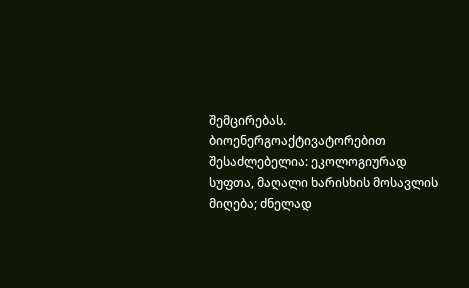შემცირებას. ბიოენერგოაქტივატორებით შესაძლებელია: ეკოლოგიურად სუფთა, მაღალი ხარისხის მოსავლის მიღება; ძნელად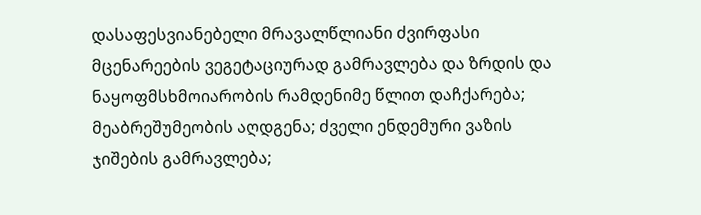დასაფესვიანებელი მრავალწლიანი ძვირფასი მცენარეების ვეგეტაციურად გამრავლება და ზრდის და ნაყოფმსხმოიარობის რამდენიმე წლით დაჩქარება; მეაბრეშუმეობის აღდგენა; ძველი ენდემური ვაზის ჯიშების გამრავლება;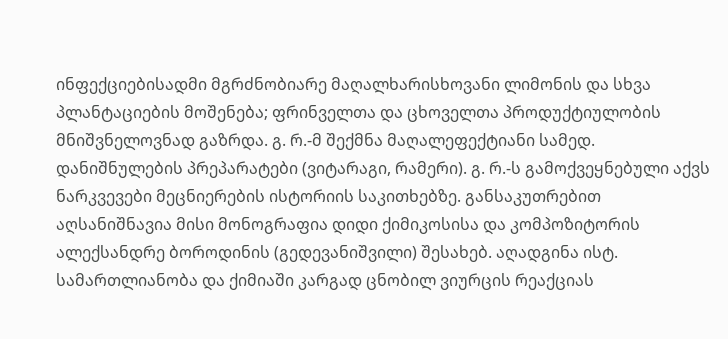ინფექციებისადმი მგრძნობიარე მაღალხარისხოვანი ლიმონის და სხვა პლანტაციების მოშენება; ფრინველთა და ცხოველთა პროდუქტიულობის მნიშვნელოვნად გაზრდა. გ. რ.-მ შექმნა მაღალეფექტიანი სამედ. დანიშნულების პრეპარატები (ვიტარაგი, რამერი). გ. რ.-ს გამოქვეყნებული აქვს ნარკვევები მეცნიერების ისტორიის საკითხებზე. განსაკუთრებით აღსანიშნავია მისი მონოგრაფია დიდი ქიმიკოსისა და კომპოზიტორის ალექსანდრე ბოროდინის (გედევანიშვილი) შესახებ. აღადგინა ისტ. სამართლიანობა და ქიმიაში კარგად ცნობილ ვიურცის რეაქციას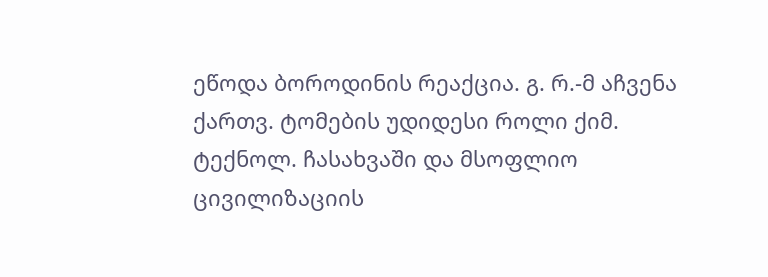ეწოდა ბოროდინის რეაქცია. გ. რ.-მ აჩვენა ქართვ. ტომების უდიდესი როლი ქიმ. ტექნოლ. ჩასახვაში და მსოფლიო ცივილიზაციის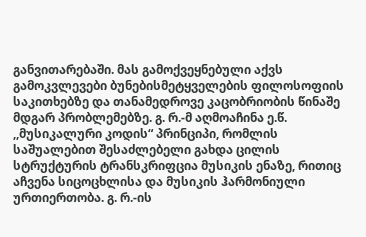განვითარებაში. მას გამოქვეყნებული აქვს გამოკვლევები ბუნებისმეტყველების ფილოსოფიის საკითხებზე და თანამედროვე კაცობრიობის წინაშე მდგარ პრობლემებზე. გ. რ.-მ აღმოაჩინა ე.წ. ,,მუსიკალური კოდის“ პრინციპი, რომლის საშუალებით შესაძლებელი გახდა ცილის სტრუქტურის ტრანსკრიფცია მუსიკის ენაზე, რითიც აჩვენა სიცოცხლისა და მუსიკის ჰარმონიული ურთიერთობა. გ. რ.-ის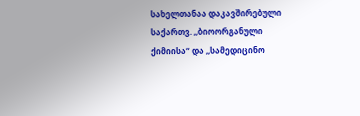სახელთანაა დაკავშირებული საქართვ. ,,ბიოორგანული ქიმიისა“ და ,,სამედიცინო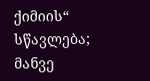ქიმიის“ სწავლება; მანვე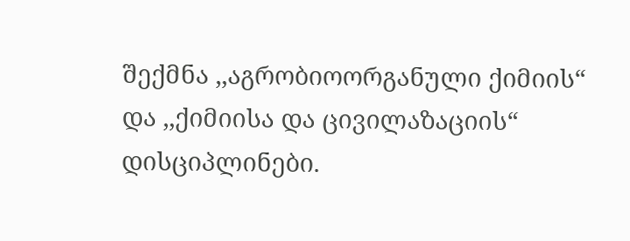შექმნა ,,აგრობიოორგანული ქიმიის“ და ,,ქიმიისა და ცივილაზაციის“ დისციპლინები.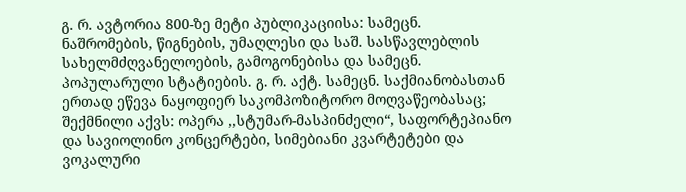გ. რ. ავტორია 800-ზე მეტი პუბლიკაციისა: სამეცნ. ნაშრომების, წიგნების, უმაღლესი და საშ. სასწავლებლის სახელმძღვანელოების, გამოგონებისა და სამეცნ. პოპულარული სტატიების. გ. რ. აქტ. სამეცნ. საქმიანობასთან ერთად ეწევა ნაყოფიერ საკომპოზიტორო მოღვაწეობასაც; შექმნილი აქვს: ოპერა ,,სტუმარ-მასპინძელი“, საფორტეპიანო და სავიოლინო კონცერტები, სიმებიანი კვარტეტები და ვოკალური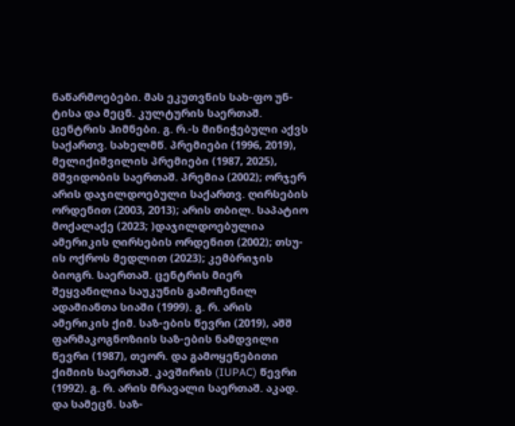ნაწარმოებები. მას ეკუთვნის სახ-ფო უნ-ტისა და მეცნ. კულტურის საერთაშ. ცენტრის ჰიმნები. გ. რ.-ს მინიჭებული აქვს საქართვ. სახელმწ. პრემიები (1996, 2019), მელიქიშვილის პრემიები (1987, 2025), მშვიდობის საერთაშ. პრემია (2002); ორჯერ არის დაჯილდოებული საქართვ. ღირსების ორდენით (2003, 2013); არის თბილ. საპატიო მოქალაქე (2023; )დაჯილდოებულია ამერიკის ღირსების ორდენით (2002); თსუ-ის ოქროს მედლით (2023); კემბრიჯის ბიოგრ. საერთაშ. ცენტრის მიერ შეყვანილია საუკუნის გამოჩენილ ადამიანთა სიაში (1999). გ. რ. არის ამერიკის ქიმ. საზ-ების წევრი (2019), აშშ ფარმაკოგნოზიის საზ-ების ნამდვილი წევრი (1987), თეორ. და გამოყენებითი ქიმიის საერთაშ. კავშირის (IUPAC) წევრი (1992). გ. რ. არის მრავალი საერთაშ. აკად. და სამეცნ. საზ-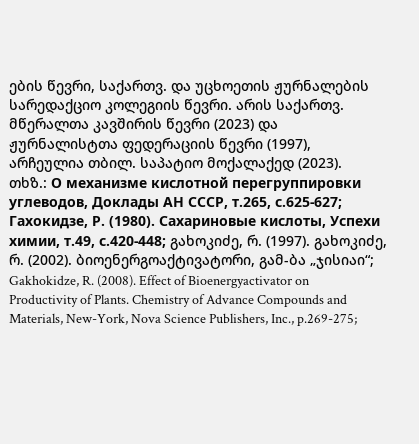ების წევრი, საქართვ. და უცხოეთის ჟურნალების სარედაქციო კოლეგიის წევრი. არის საქართვ. მწერალთა კავშირის წევრი (2023) და ჟურნალისტთა ფედერაციის წევრი (1997), არჩეულია თბილ. საპატიო მოქალაქედ (2023).
თხზ.: О механизме кислотной перегруппировки углеводов, Доклады АН СССР, т.265, с.625-627; Гахокидзе, Р. (1980). Сахариновые кислоты, Успехи химии, т.49, с.420-448; გახოკიძე, რ. (1997). გახოკიძე, რ. (2002). ბიოენერგოაქტივატორი, გამ-ბა „ჯისიაი“; Gakhokidze, R. (2008). Effect of Bioenergyactivator on Productivity of Plants. Chemistry of Advance Compounds and Materials, New-York, Nova Science Publishers, Inc., p.269-275;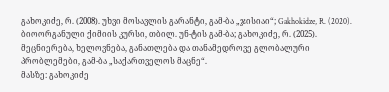გახოკიძე, რ. (2008). უხვი მოსავლის გარანტი, გამ-ბა „ჯისიაი“; Gakhokidze, R. (2020). ბიოორგანული ქიმიის კურსი, თბილ. უნ-ტის გამ-ბა; გახოკიძე, რ. (2025). მეცნიერება, ხელოვნება, განათლება და თანამედროვე გლობალური პრობლემები, გამ-ბა „საქართველოს მაცნე“.
მასზე: გახოკიძე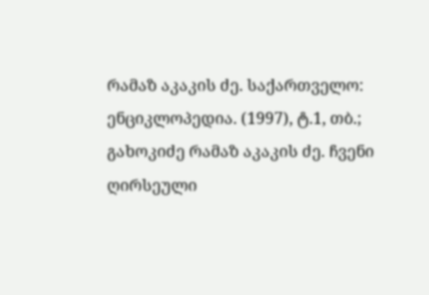რამაზ აკაკის ძე. საქართველო: ენციკლოპედია. (1997), ტ.1, თბ.; გახოკიძე რამაზ აკაკის ძე. ჩვენი ღირსეული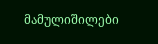მამულიშილები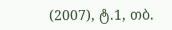(2007), ტ.1, თბ.